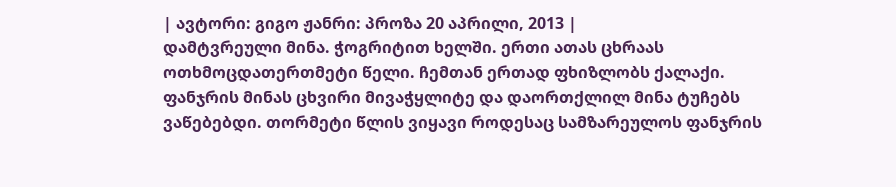| ავტორი: გიგო ჟანრი: პროზა 20 აპრილი, 2013 |
დამტვრეული მინა. ჭოგრიტით ხელში. ერთი ათას ცხრაას ოთხმოცდათერთმეტი წელი. ჩემთან ერთად ფხიზლობს ქალაქი. ფანჯრის მინას ცხვირი მივაჭყლიტე და დაორთქლილ მინა ტუჩებს ვაწებებდი. თორმეტი წლის ვიყავი როდესაც სამზარეულოს ფანჯრის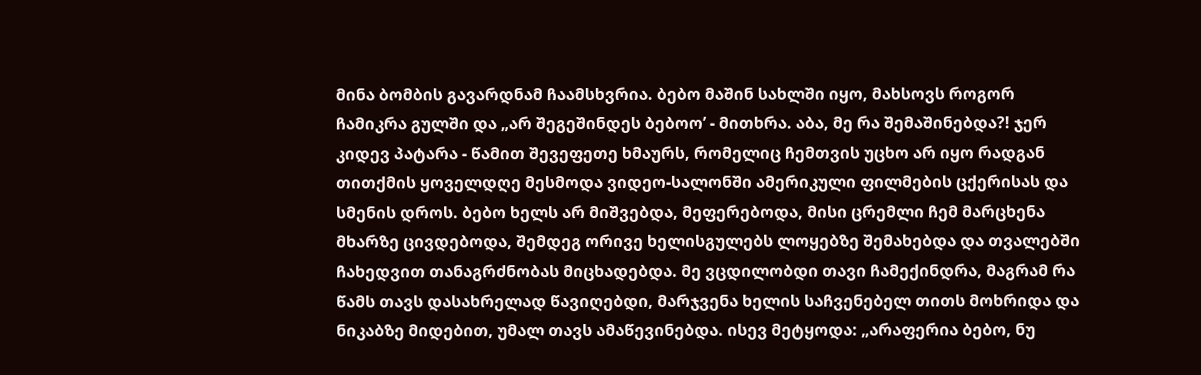მინა ბომბის გავარდნამ ჩაამსხვრია. ბებო მაშინ სახლში იყო, მახსოვს როგორ ჩამიკრა გულში და „არ შეგეშინდეს ბებოო’ - მითხრა. აბა, მე რა შემაშინებდა?! ჯერ კიდევ პატარა - წამით შევეფეთე ხმაურს, რომელიც ჩემთვის უცხო არ იყო რადგან თითქმის ყოველდღე მესმოდა ვიდეო-სალონში ამერიკული ფილმების ცქერისას და სმენის დროს. ბებო ხელს არ მიშვებდა, მეფერებოდა, მისი ცრემლი ჩემ მარცხენა მხარზე ცივდებოდა, შემდეგ ორივე ხელისგულებს ლოყებზე შემახებდა და თვალებში ჩახედვით თანაგრძნობას მიცხადებდა. მე ვცდილობდი თავი ჩამექინდრა, მაგრამ რა წამს თავს დასახრელად წავიღებდი, მარჯვენა ხელის საჩვენებელ თითს მოხრიდა და ნიკაბზე მიდებით, უმალ თავს ამაწევინებდა. ისევ მეტყოდა: „არაფერია ბებო, ნუ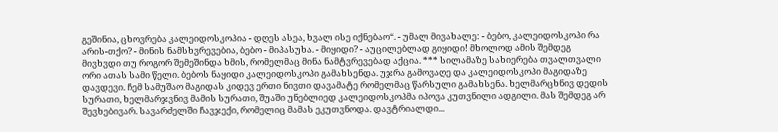გეშინია, ცხოვრება კალეიდოსკოპია - დღეს ასეა, ხვალ ისე იქნებაო“. - უმალ მივახალე: - ბებო, კალეიდოსკოპი რა არის-თქო? - მინის ნამსხვრევებია, ბებო - მიპასუხა. - მიყიდი? - აუცილებლად გიყიდი! მხოლოდ ამის შემდეგ მივხვდი თუ როგორ შემეშინდა ხმის, რომელმაც მინა ნამტვრევებად აქცია. *** სილამაზე სახიერება თვალთვალი ორი ათას სამი წელი. ბებოს ნაყიდი კალეიდოსკოპი გამახსენდა. უჯრა გამოვაღე და კალეიდოსკოპი მაგიდაზე დავდევი. ჩემ სამუშაო მაგიდას კიდევ ერთი ნივთი დავამატე რომელმაც წარსული გამახსენა. ხელმარცხნივ დედის სურათი, ხელმარჯვნივ მამის სურათი, შუაში უნებლიედ კალეიდოსკოპმა იპოვა კუთვნილი ადგილი. მას შემდეგ არ შევხებივარ. სავარძელში ჩავჯექი, რომელიც მამას ეკუთვნოდა. დავტრიალდი...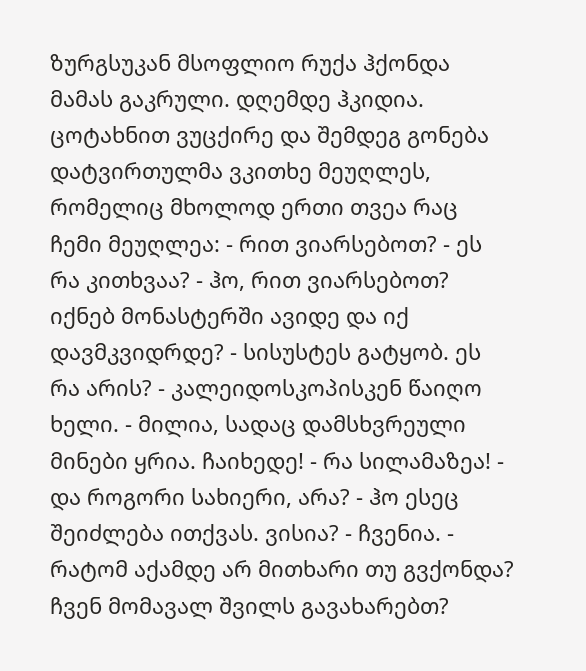ზურგსუკან მსოფლიო რუქა ჰქონდა მამას გაკრული. დღემდე ჰკიდია. ცოტახნით ვუცქირე და შემდეგ გონება დატვირთულმა ვკითხე მეუღლეს, რომელიც მხოლოდ ერთი თვეა რაც ჩემი მეუღლეა: - რით ვიარსებოთ? - ეს რა კითხვაა? - ჰო, რით ვიარსებოთ? იქნებ მონასტერში ავიდე და იქ დავმკვიდრდე? - სისუსტეს გატყობ. ეს რა არის? - კალეიდოსკოპისკენ წაიღო ხელი. - მილია, სადაც დამსხვრეული მინები ყრია. ჩაიხედე! - რა სილამაზეა! - და როგორი სახიერი, არა? - ჰო ესეც შეიძლება ითქვას. ვისია? - ჩვენია. - რატომ აქამდე არ მითხარი თუ გვქონდა? ჩვენ მომავალ შვილს გავახარებთ?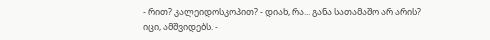- რით? კალეიდოსკოპით? - დიახ, რა... განა სათამაშო არ არის? იცი, ამშვიდებს. -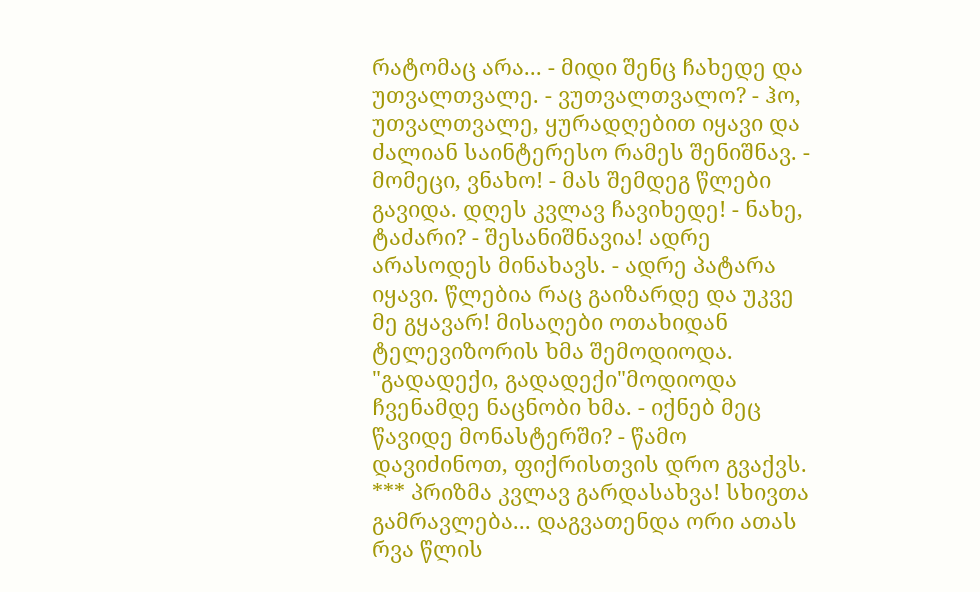რატომაც არა... - მიდი შენც ჩახედე და უთვალთვალე. - ვუთვალთვალო? - ჰო, უთვალთვალე, ყურადღებით იყავი და ძალიან საინტერესო რამეს შენიშნავ. - მომეცი, ვნახო! - მას შემდეგ წლები გავიდა. დღეს კვლავ ჩავიხედე! - ნახე, ტაძარი? - შესანიშნავია! ადრე არასოდეს მინახავს. - ადრე პატარა იყავი. წლებია რაც გაიზარდე და უკვე მე გყავარ! მისაღები ოთახიდან ტელევიზორის ხმა შემოდიოდა. "გადადექი, გადადექი"მოდიოდა ჩვენამდე ნაცნობი ხმა. - იქნებ მეც წავიდე მონასტერში? - წამო დავიძინოთ, ფიქრისთვის დრო გვაქვს. *** პრიზმა კვლავ გარდასახვა! სხივთა გამრავლება... დაგვათენდა ორი ათას რვა წლის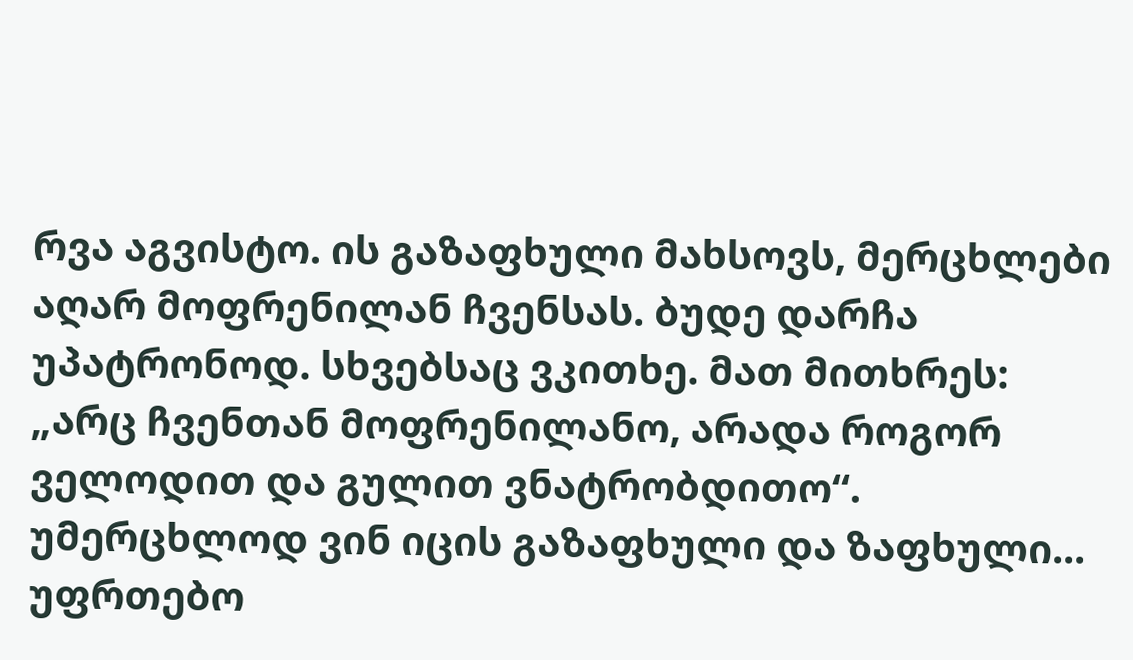რვა აგვისტო. ის გაზაფხული მახსოვს, მერცხლები აღარ მოფრენილან ჩვენსას. ბუდე დარჩა უპატრონოდ. სხვებსაც ვკითხე. მათ მითხრეს: „არც ჩვენთან მოფრენილანო, არადა როგორ ველოდით და გულით ვნატრობდითო“. უმერცხლოდ ვინ იცის გაზაფხული და ზაფხული... უფრთებო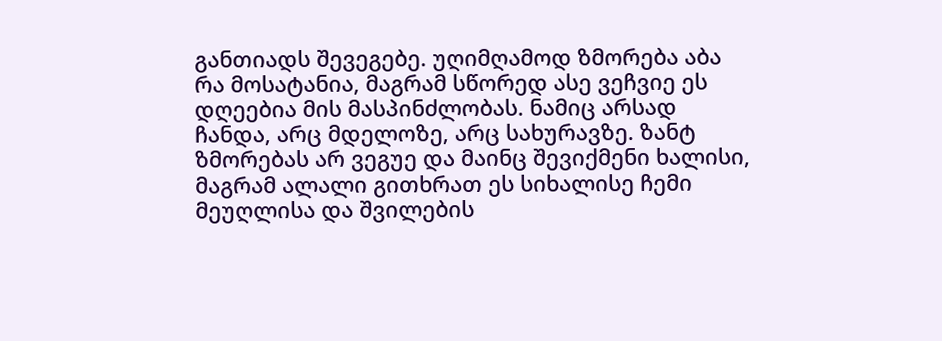განთიადს შევეგებე. უღიმღამოდ ზმორება აბა რა მოსატანია, მაგრამ სწორედ ასე ვეჩვიე ეს დღეებია მის მასპინძლობას. ნამიც არსად ჩანდა, არც მდელოზე, არც სახურავზე. ზანტ ზმორებას არ ვეგუე და მაინც შევიქმენი ხალისი, მაგრამ ალალი გითხრათ ეს სიხალისე ჩემი მეუღლისა და შვილების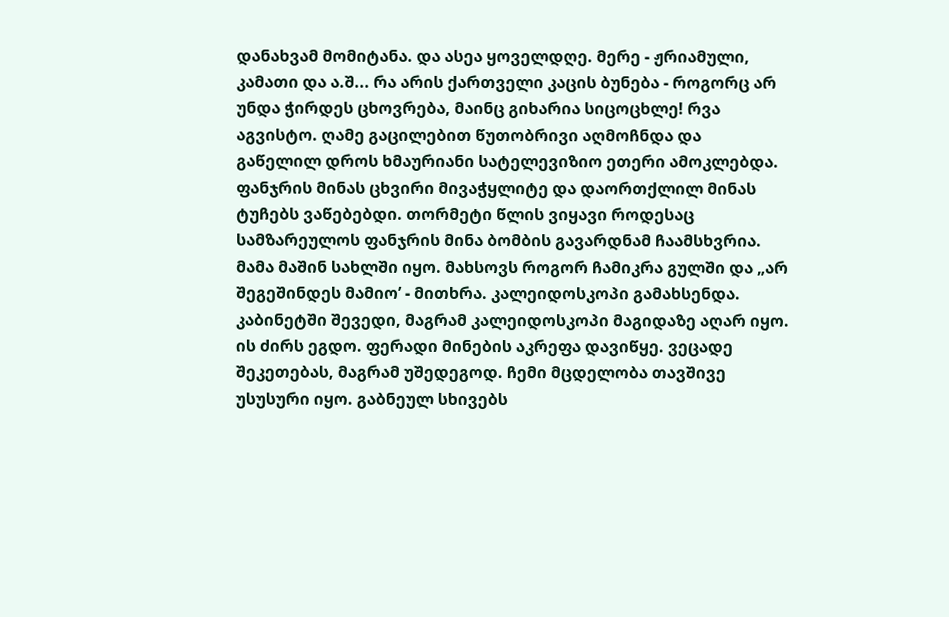დანახვამ მომიტანა. და ასეა ყოველდღე. მერე - ჟრიამული, კამათი და ა.შ... რა არის ქართველი კაცის ბუნება - როგორც არ უნდა ჭირდეს ცხოვრება, მაინც გიხარია სიცოცხლე! რვა აგვისტო. ღამე გაცილებით წუთობრივი აღმოჩნდა და გაწელილ დროს ხმაურიანი სატელევიზიო ეთერი ამოკლებდა. ფანჯრის მინას ცხვირი მივაჭყლიტე და დაორთქლილ მინას ტუჩებს ვაწებებდი. თორმეტი წლის ვიყავი როდესაც სამზარეულოს ფანჯრის მინა ბომბის გავარდნამ ჩაამსხვრია. მამა მაშინ სახლში იყო. მახსოვს როგორ ჩამიკრა გულში და „არ შეგეშინდეს მამიო’ - მითხრა. კალეიდოსკოპი გამახსენდა. კაბინეტში შევედი, მაგრამ კალეიდოსკოპი მაგიდაზე აღარ იყო. ის ძირს ეგდო. ფერადი მინების აკრეფა დავიწყე. ვეცადე შეკეთებას, მაგრამ უშედეგოდ. ჩემი მცდელობა თავშივე უსუსური იყო. გაბნეულ სხივებს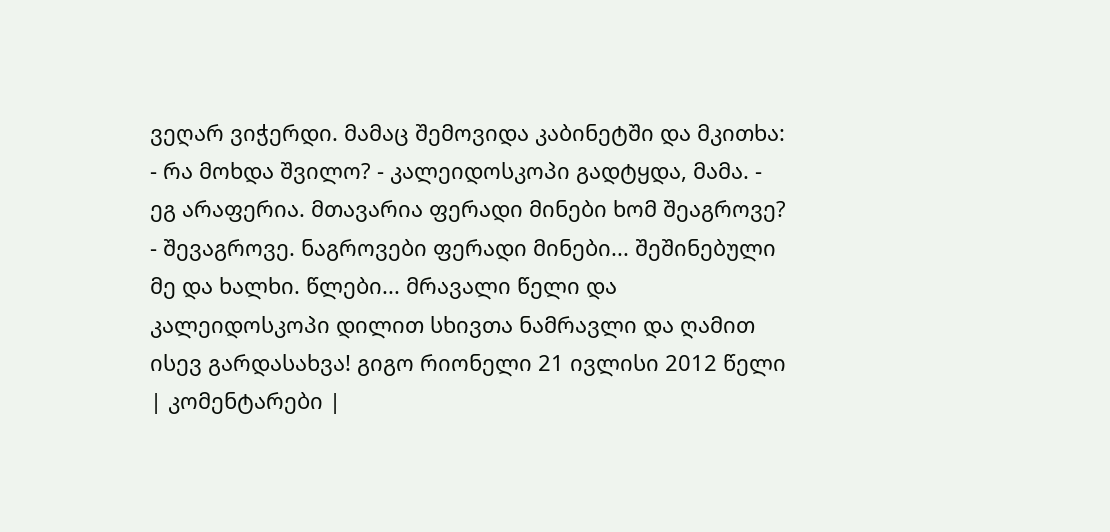ვეღარ ვიჭერდი. მამაც შემოვიდა კაბინეტში და მკითხა: - რა მოხდა შვილო? - კალეიდოსკოპი გადტყდა, მამა. - ეგ არაფერია. მთავარია ფერადი მინები ხომ შეაგროვე? - შევაგროვე. ნაგროვები ფერადი მინები... შეშინებული მე და ხალხი. წლები... მრავალი წელი და კალეიდოსკოპი დილით სხივთა ნამრავლი და ღამით ისევ გარდასახვა! გიგო რიონელი 21 ივლისი 2012 წელი
| კომენტარები |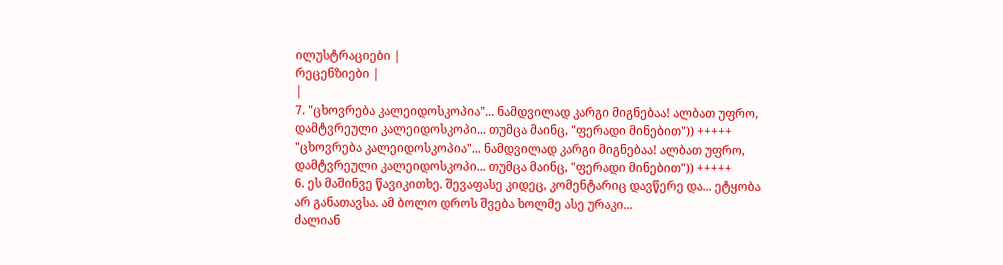ილუსტრაციები |
რეცენზიები |
|
7. "ცხოვრება კალეიდოსკოპია"... ნამდვილად კარგი მიგნებაა! ალბათ უფრო, დამტვრეული კალეიდოსკოპი... თუმცა მაინც, "ფერადი მინებით")) +++++ "ცხოვრება კალეიდოსკოპია"... ნამდვილად კარგი მიგნებაა! ალბათ უფრო, დამტვრეული კალეიდოსკოპი... თუმცა მაინც, "ფერადი მინებით")) +++++
6. ეს მაშინვე წავიკითხე. შევაფასე კიდეც, კომენტარიც დავწერე და... ეტყობა არ განათავსა. ამ ბოლო დროს შვება ხოლმე ასე ურაკი...
ძალიან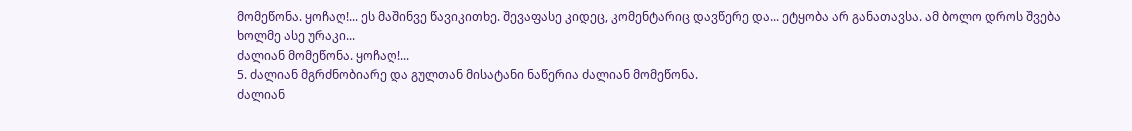მომეწონა. ყოჩაღ!... ეს მაშინვე წავიკითხე. შევაფასე კიდეც, კომენტარიც დავწერე და... ეტყობა არ განათავსა. ამ ბოლო დროს შვება ხოლმე ასე ურაკი...
ძალიან მომეწონა. ყოჩაღ!...
5. ძალიან მგრძნობიარე და გულთან მისატანი ნაწერია ძალიან მომეწონა.
ძალიან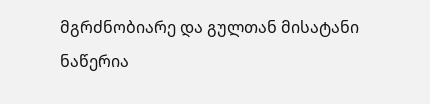მგრძნობიარე და გულთან მისატანი ნაწერია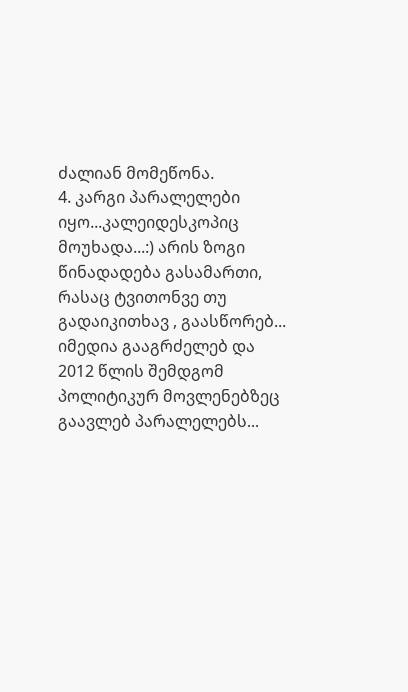ძალიან მომეწონა.
4. კარგი პარალელები იყო...კალეიდესკოპიც მოუხადა...:) არის ზოგი წინადადება გასამართი, რასაც ტვითონვე თუ გადაიკითხავ , გაასწორებ... იმედია გააგრძელებ და 2012 წლის შემდგომ პოლიტიკურ მოვლენებზეც გაავლებ პარალელებს...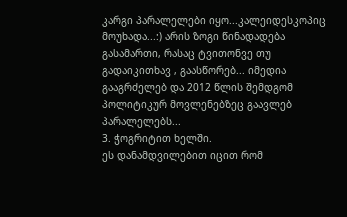კარგი პარალელები იყო...კალეიდესკოპიც მოუხადა...:) არის ზოგი წინადადება გასამართი, რასაც ტვითონვე თუ გადაიკითხავ , გაასწორებ... იმედია გააგრძელებ და 2012 წლის შემდგომ პოლიტიკურ მოვლენებზეც გაავლებ პარალელებს...
3. ჭოგრიტით ხელში.
ეს დანამდვილებით იცით რომ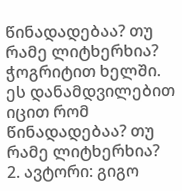წინადადებაა? თუ რამე ლიტხერხია? ჭოგრიტით ხელში.
ეს დანამდვილებით იცით რომ წინადადებაა? თუ რამე ლიტხერხია?
2. ავტორი: გიგო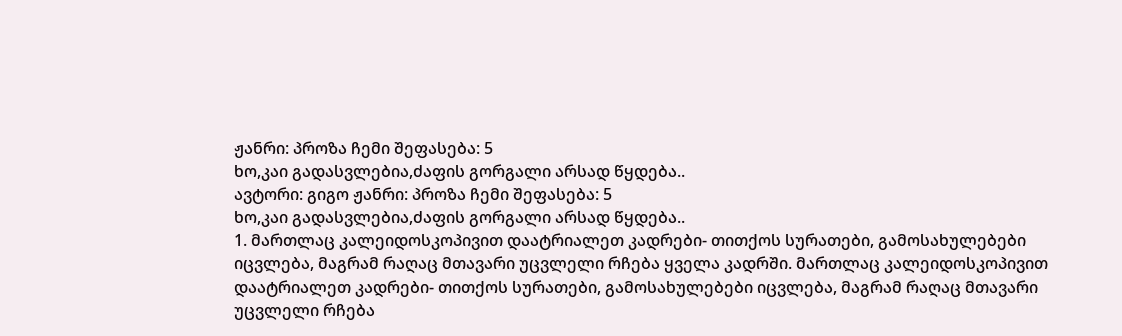ჟანრი: პროზა ჩემი შეფასება: 5
ხო,კაი გადასვლებია,ძაფის გორგალი არსად წყდება..
ავტორი: გიგო ჟანრი: პროზა ჩემი შეფასება: 5
ხო,კაი გადასვლებია,ძაფის გორგალი არსად წყდება..
1. მართლაც კალეიდოსკოპივით დაატრიალეთ კადრები- თითქოს სურათები, გამოსახულებები იცვლება, მაგრამ რაღაც მთავარი უცვლელი რჩება ყველა კადრში. მართლაც კალეიდოსკოპივით დაატრიალეთ კადრები- თითქოს სურათები, გამოსახულებები იცვლება, მაგრამ რაღაც მთავარი უცვლელი რჩება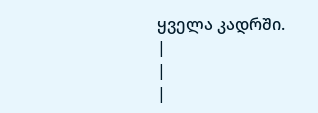ყველა კადრში.
|
|
|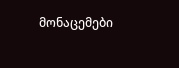მონაცემები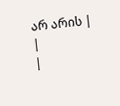არ არის |
|
|